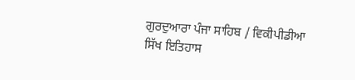ਗੁਰਦੁਆਰਾ ਪੰਜਾ ਸਾਹਿਬ / ਵਿਕੀਪੀਡੀਆ
ਸਿੱਖ ਇਤਿਹਾਸ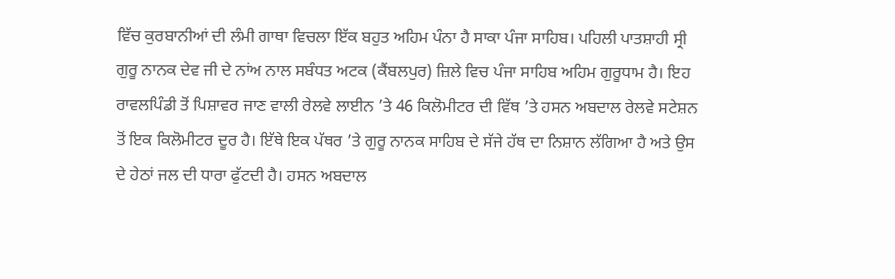ਵਿੱਚ ਕੁਰਬਾਨੀਆਂ ਦੀ ਲੰਮੀ ਗਾਥਾ ਵਿਚਲਾ ਇੱਕ ਬਹੁਤ ਅਹਿਮ ਪੰਨਾ ਹੈ ਸਾਕਾ ਪੰਜਾ ਸਾਹਿਬ। ਪਹਿਲੀ ਪਾਤਸ਼ਾਹੀ ਸ੍ਰੀ ਗੁਰੂ ਨਾਨਕ ਦੇਵ ਜੀ ਦੇ ਨਾਂਅ ਨਾਲ ਸਬੰਧਤ ਅਟਕ (ਕੈਂਬਲਪੁਰ) ਜ਼ਿਲੇ ਵਿਚ ਪੰਜਾ ਸਾਹਿਬ ਅਹਿਮ ਗੁਰੂਧਾਮ ਹੈ। ਇਹ ਰਾਵਲਪਿੰਡੀ ਤੋਂ ਪਿਸ਼ਾਵਰ ਜਾਣ ਵਾਲੀ ਰੇਲਵੇ ਲਾਈਨ ’ਤੇ 46 ਕਿਲੋਮੀਟਰ ਦੀ ਵਿੱਥ ’ਤੇ ਹਸਨ ਅਬਦਾਲ ਰੇਲਵੇ ਸਟੇਸ਼ਨ ਤੋਂ ਇਕ ਕਿਲੋਮੀਟਰ ਦੂਰ ਹੈ। ਇੱਥੇ ਇਕ ਪੱਥਰ ’ਤੇ ਗੁਰੂ ਨਾਨਕ ਸਾਹਿਬ ਦੇ ਸੱਜੇ ਹੱਥ ਦਾ ਨਿਸ਼ਾਨ ਲੱਗਿਆ ਹੈ ਅਤੇ ਉਸ ਦੇ ਹੇਠਾਂ ਜਲ ਦੀ ਧਾਰਾ ਫੁੱਟਦੀ ਹੈ। ਹਸਨ ਅਬਦਾਲ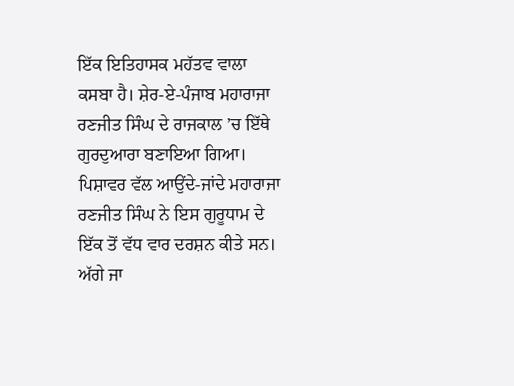ਇੱਕ ਇਤਿਹਾਸਕ ਮਹੱਤਵ ਵਾਲਾ ਕਸਬਾ ਹੈ। ਸ਼ੇਰ-ਏ-ਪੰਜਾਬ ਮਹਾਰਾਜਾ ਰਣਜੀਤ ਸਿੰਘ ਦੇ ਰਾਜਕਾਲ ’ਚ ਇੱਥੇ ਗੁਰਦੁਆਰਾ ਬਣਾਇਆ ਗਿਆ। ਪਿਸ਼ਾਵਰ ਵੱਲ ਆਉਂਦੇ-ਜਾਂਦੇ ਮਹਾਰਾਜਾ ਰਣਜੀਤ ਸਿੰਘ ਨੇ ਇਸ ਗੁਰੂਧਾਮ ਦੇ ਇੱਕ ਤੋਂ ਵੱਧ ਵਾਰ ਦਰਸ਼ਨ ਕੀਤੇ ਸਨ। ਅੱਗੇ ਜਾ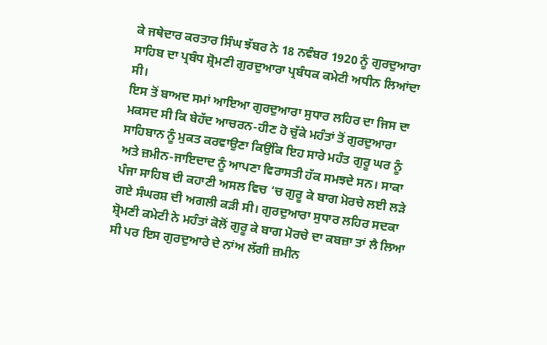ਕੇ ਜਥੇਦਾਰ ਕਰਤਾਰ ਸਿੰਘ ਝੱਬਰ ਨੇ 18 ਨਵੰਬਰ 1920 ਨੂੰ ਗੁਰਦੁਆਰਾ ਸਾਹਿਬ ਦਾ ਪ੍ਰਬੰਧ ਸ਼੍ਰੋਮਣੀ ਗੁਰਦੁਆਰਾ ਪ੍ਰਬੰਧਕ ਕਮੇਟੀ ਅਧੀਨ ਲਿਆਂਦਾ ਸੀ।
ਇਸ ਤੋਂ ਬਾਅਦ ਸਮਾਂ ਆਇਆ ਗੁਰਦੁਆਰਾ ਸੁਧਾਰ ਲਹਿਰ ਦਾ ਜਿਸ ਦਾ ਮਕਸਦ ਸੀ ਕਿ ਬੇਹੱਦ ਆਚਰਨ-ਹੀਣ ਹੋ ਚੁੱਕੇ ਮਹੰਤਾਂ ਤੋਂ ਗੁਰਦੁਆਰਾ ਸਾਹਿਬਾਨ ਨੂੰ ਮੁਕਤ ਕਰਵਾਉਣਾ ਕਿਉਂਕਿ ਇਹ ਸਾਰੇ ਮਹੰਤ ਗੁਰੂ ਘਰ ਨੂੰ ਅਤੇ ਜ਼ਮੀਨ-ਜਾਇਦਾਦ ਨੂੰ ਆਪਣਾ ਵਿਰਾਸਤੀ ਹੱਕ ਸਮਝਦੇ ਸਨ। ਸਾਕਾ ਪੰਜਾ ਸਾਹਿਬ ਦੀ ਕਹਾਣੀ ਅਸਲ ਵਿਚ ‘ਚ ਗੁਰੂ ਕੇ ਬਾਗ ਮੋਰਚੇ ਲਈ ਲੜੇ ਗਏ ਸੰਘਰਸ਼ ਦੀ ਅਗਲੀ ਕੜੀ ਸੀ। ਗੁਰਦੁਆਰਾ ਸੁਧਾਰ ਲਹਿਰ ਸਦਕਾ ਸ਼੍ਰੋਮਣੀ ਕਮੇਟੀ ਨੇ ਮਹੰਤਾਂ ਕੋਲੋਂ ਗੁਰੂ ਕੇ ਬਾਗ ਮੋਰਚੇ ਦਾ ਕਬਜ਼ਾ ਤਾਂ ਲੈ ਲਿਆ ਸੀ ਪਰ ਇਸ ਗੁਰਦੁਆਰੇ ਦੇ ਨਾਂਅ ਲੱਗੀ ਜ਼ਮੀਨ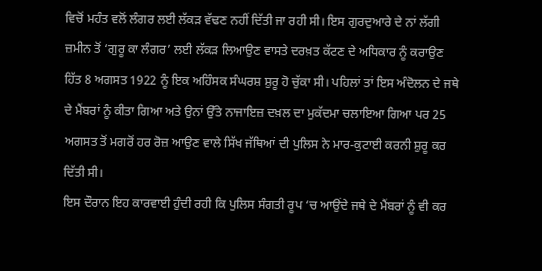ਵਿਚੋਂ ਮਹੰਤ ਵਲੋਂ ਲੰਗਰ ਲਈ ਲੱਕੜ ਵੱਢਣ ਨਹੀਂ ਦਿੱਤੀ ਜਾ ਰਹੀ ਸੀ। ਇਸ ਗੁਰਦੁਆਰੇ ਦੇ ਨਾਂ ਲੱਗੀ ਜ਼ਮੀਨ ਤੋਂ ‘ਗੁਰੂ ਕਾ ਲੰਗਰ’ ਲਈ ਲੱਕੜ ਲਿਆਉਣ ਵਾਸਤੇ ਦਰਖ਼ਤ ਕੱਟਣ ਦੇ ਅਧਿਕਾਰ ਨੂੰ ਕਰਾਉਣ ਹਿੱਤ 8 ਅਗਸਤ 1922 ਨੂੰ ਇਕ ਅਹਿੰਸਕ ਸੰਘਰਸ਼ ਸ਼ੁਰੂ ਹੋ ਚੁੱਕਾ ਸੀ। ਪਹਿਲਾਂ ਤਾਂ ਇਸ ਅੰਦੋਲਨ ਦੇ ਜਥੇ ਦੇ ਮੈਂਬਰਾਂ ਨੂੰ ਕੀਤਾ ਗਿਆ ਅਤੇ ਉਨਾਂ ਉੱਤੇ ਨਾਜਾਇਜ਼ ਦਖ਼ਲ ਦਾ ਮੁਕੱਦਮਾ ਚਲਾਇਆ ਗਿਆ ਪਰ 25 ਅਗਸਤ ਤੋਂ ਮਗਰੋਂ ਹਰ ਰੋਜ਼ ਆਉਣ ਵਾਲੇ ਸਿੱਖ ਜੱਥਿਆਂ ਦੀ ਪੁਲਿਸ ਨੇ ਮਾਰ-ਕੁਟਾਈ ਕਰਨੀ ਸ਼ੁਰੂ ਕਰ ਦਿੱਤੀ ਸੀ।
ਇਸ ਦੌਰਾਨ ਇਹ ਕਾਰਵਾਈ ਹੁੰਦੀ ਰਹੀ ਕਿ ਪੁਲਿਸ ਸੰਗਤੀ ਰੂਪ ‘ਚ ਆਉਂਦੇ ਜਥੇ ਦੇ ਮੈਂਬਰਾਂ ਨੂੰ ਵੀ ਕਰ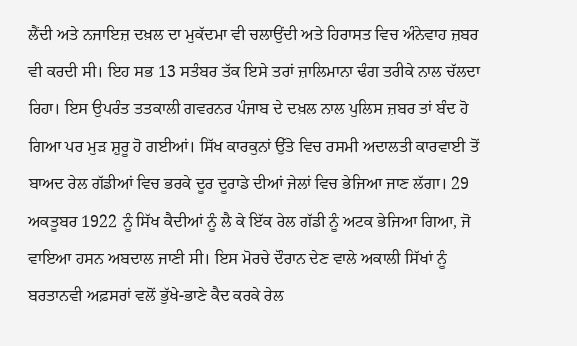ਲੈਂਦੀ ਅਤੇ ਨਜਾਇਜ਼ ਦਖ਼ਲ ਦਾ ਮੁਕੱਦਮਾ ਵੀ ਚਲਾਉਂਦੀ ਅਤੇ ਹਿਰਾਸਤ ਵਿਚ ਅੰਨੇਵਾਹ ਜ਼ਬਰ ਵੀ ਕਰਦੀ ਸੀ। ਇਹ ਸਭ 13 ਸਤੰਬਰ ਤੱਕ ਇਸੇ ਤਰਾਂ ਜ਼ਾਲਿਮਾਨਾ ਢੰਗ ਤਰੀਕੇ ਨਾਲ ਚੱਲਦਾ ਰਿਹਾ। ਇਸ ਉਪਰੰਤ ਤਤਕਾਲੀ ਗਵਰਨਰ ਪੰਜਾਬ ਦੇ ਦਖ਼ਲ ਨਾਲ ਪੁਲਿਸ ਜ਼ਬਰ ਤਾਂ ਬੰਦ ਹੋ ਗਿਆ ਪਰ ਮੁੜ ਸ਼ੁਰੂ ਹੋ ਗਈਆਂ। ਸਿੱਖ ਕਾਰਕੁਨਾਂ ਉੱਤੇ ਵਿਚ ਰਸਮੀ ਅਦਾਲਤੀ ਕਾਰਵਾਈ ਤੋਂ ਬਾਅਦ ਰੇਲ ਗੱਡੀਆਂ ਵਿਚ ਭਰਕੇ ਦੂਰ ਦੂਰਾਡੇ ਦੀਆਂ ਜੇਲਾਂ ਵਿਚ ਭੇਜਿਆ ਜਾਣ ਲੱਗਾ। 29 ਅਕਤੂਬਰ 1922 ਨੂੰ ਸਿੱਖ ਕੈਦੀਆਂ ਨੂੰ ਲੈ ਕੇ ਇੱਕ ਰੇਲ ਗੱਡੀ ਨੂੰ ਅਟਕ ਭੇਜਿਆ ਗਿਆ, ਜੋ ਵਾਇਆ ਹਸਨ ਅਬਦਾਲ ਜਾਣੀ ਸੀ। ਇਸ ਮੋਰਚੇ ਦੌਰਾਨ ਦੇਣ ਵਾਲੇ ਅਕਾਲੀ ਸਿੱਖਾਂ ਨੂੰ ਬਰਤਾਨਵੀ ਅਫ਼ਸਰਾਂ ਵਲੋਂ ਭੁੱਖੇ-ਭਾਣੇ ਕੈਦ ਕਰਕੇ ਰੇਲ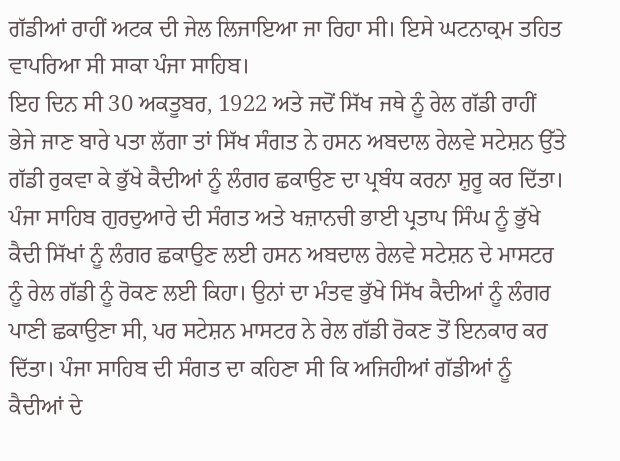ਗੱਡੀਆਂ ਰਾਹੀਂ ਅਟਕ ਦੀ ਜੇਲ ਲਿਜਾਇਆ ਜਾ ਰਿਹਾ ਸੀ। ਇਸੇ ਘਟਨਾਕ੍ਰਮ ਤਹਿਤ ਵਾਪਰਿਆ ਸੀ ਸਾਕਾ ਪੰਜਾ ਸਾਹਿਬ।
ਇਹ ਦਿਨ ਸੀ 30 ਅਕਤੂਬਰ, 1922 ਅਤੇ ਜਦੋਂ ਸਿੱਖ ਜਥੇ ਨੂੰ ਰੇਲ ਗੱਡੀ ਰਾਹੀਂ ਭੇਜੇ ਜਾਣ ਬਾਰੇ ਪਤਾ ਲੱਗਾ ਤਾਂ ਸਿੱਖ ਸੰਗਤ ਨੇ ਹਸਨ ਅਬਦਾਲ ਰੇਲਵੇ ਸਟੇਸ਼ਨ ਉੱਤੇ ਗੱਡੀ ਰੁਕਵਾ ਕੇ ਭੁੱਖੇ ਕੈਦੀਆਂ ਨੂੰ ਲੰਗਰ ਛਕਾਉਣ ਦਾ ਪ੍ਰਬੰਧ ਕਰਨਾ ਸ਼ੁਰੂ ਕਰ ਦਿੱਤਾ। ਪੰਜਾ ਸਾਹਿਬ ਗੁਰਦੁਆਰੇ ਦੀ ਸੰਗਤ ਅਤੇ ਖਜ਼ਾਨਚੀ ਭਾਈ ਪ੍ਰਤਾਪ ਸਿੰਘ ਨੂੰ ਭੁੱਖੇ ਕੈਦੀ ਸਿੱਖਾਂ ਨੂੰ ਲੰਗਰ ਛਕਾਉਣ ਲਈ ਹਸਨ ਅਬਦਾਲ ਰੇਲਵੇ ਸਟੇਸ਼ਨ ਦੇ ਮਾਸਟਰ ਨੂੰ ਰੇਲ ਗੱਡੀ ਨੂੰ ਰੋਕਣ ਲਈ ਕਿਹਾ। ਉਨਾਂ ਦਾ ਮੰਤਵ ਭੁੱਖੇ ਸਿੱਖ ਕੈਦੀਆਂ ਨੂੰ ਲੰਗਰ ਪਾਣੀ ਛਕਾਉਣਾ ਸੀ, ਪਰ ਸਟੇਸ਼ਨ ਮਾਸਟਰ ਨੇ ਰੇਲ ਗੱਡੀ ਰੋਕਣ ਤੋਂ ਇਨਕਾਰ ਕਰ ਦਿੱਤਾ। ਪੰਜਾ ਸਾਹਿਬ ਦੀ ਸੰਗਤ ਦਾ ਕਹਿਣਾ ਸੀ ਕਿ ਅਜਿਹੀਆਂ ਗੱਡੀਆਂ ਨੂੰ ਕੈਦੀਆਂ ਦੇ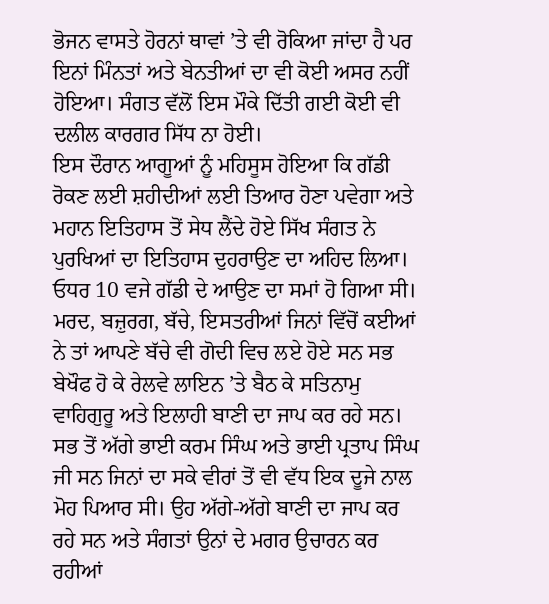ਭੋਜਨ ਵਾਸਤੇ ਹੋਰਨਾਂ ਥਾਵਾਂ ’ਤੇ ਵੀ ਰੋਕਿਆ ਜਾਂਦਾ ਹੈ ਪਰ ਇਨਾਂ ਮਿੰਨਤਾਂ ਅਤੇ ਬੇਨਤੀਆਂ ਦਾ ਵੀ ਕੋਈ ਅਸਰ ਨਹੀਂ ਹੋਇਆ। ਸੰਗਤ ਵੱਲੋਂ ਇਸ ਮੌਕੇ ਦਿੱਤੀ ਗਈ ਕੋਈ ਵੀ ਦਲੀਲ ਕਾਰਗਰ ਸਿੱਧ ਨਾ ਹੋਈ।
ਇਸ ਦੌਰਾਨ ਆਗੂਆਂ ਨੂੰ ਮਹਿਸੂਸ ਹੋਇਆ ਕਿ ਗੱਡੀ ਰੋਕਣ ਲਈ ਸ਼ਹੀਦੀਆਂ ਲਈ ਤਿਆਰ ਹੋਣਾ ਪਵੇਗਾ ਅਤੇ ਮਹਾਨ ਇਤਿਹਾਸ ਤੋਂ ਸੇਧ ਲੈਂਦੇ ਹੋਏ ਸਿੱਖ ਸੰਗਤ ਨੇ ਪੁਰਖਿਆਂ ਦਾ ਇਤਿਹਾਸ ਦੁਹਰਾਉਣ ਦਾ ਅਹਿਦ ਲਿਆ। ਓਧਰ 10 ਵਜੇ ਗੱਡੀ ਦੇ ਆਉਣ ਦਾ ਸਮਾਂ ਹੋ ਗਿਆ ਸੀ। ਮਰਦ, ਬਜ਼ੁਰਗ, ਬੱਚੇ, ਇਸਤਰੀਆਂ ਜਿਨਾਂ ਵਿੱਚੋਂ ਕਈਆਂ ਨੇ ਤਾਂ ਆਪਣੇ ਬੱਚੇ ਵੀ ਗੋਦੀ ਵਿਚ ਲਏ ਹੋਏ ਸਨ ਸਭ ਬੇਖੌਫ ਹੋ ਕੇ ਰੇਲਵੇ ਲਾਇਨ ’ਤੇ ਬੈਠ ਕੇ ਸਤਿਨਾਮੁ ਵਾਹਿਗੁਰੂ ਅਤੇ ਇਲਾਹੀ ਬਾਣੀ ਦਾ ਜਾਪ ਕਰ ਰਹੇ ਸਨ। ਸਭ ਤੋਂ ਅੱਗੇ ਭਾਈ ਕਰਮ ਸਿੰਘ ਅਤੇ ਭਾਈ ਪ੍ਰਤਾਪ ਸਿੰਘ ਜੀ ਸਨ ਜਿਨਾਂ ਦਾ ਸਕੇ ਵੀਰਾਂ ਤੋਂ ਵੀ ਵੱਧ ਇਕ ਦੂਜੇ ਨਾਲ ਮੋਹ ਪਿਆਰ ਸੀ। ਉਹ ਅੱਗੇ-ਅੱਗੇ ਬਾਣੀ ਦਾ ਜਾਪ ਕਰ ਰਹੇ ਸਨ ਅਤੇ ਸੰਗਤਾਂ ਉਨਾਂ ਦੇ ਮਗਰ ਉਚਾਰਨ ਕਰ ਰਹੀਆਂ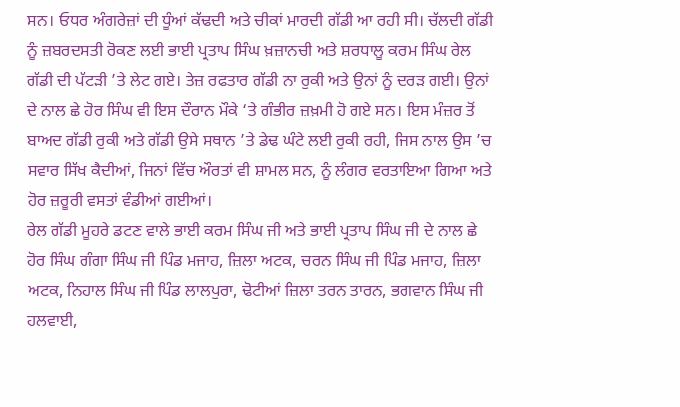ਸਨ। ਓਧਰ ਅੰਗਰੇਜ਼ਾਂ ਦੀ ਧੂੰਆਂ ਕੱਢਦੀ ਅਤੇ ਚੀਕਾਂ ਮਾਰਦੀ ਗੱਡੀ ਆ ਰਹੀ ਸੀ। ਚੱਲਦੀ ਗੱਡੀ ਨੂੰ ਜ਼ਬਰਦਸਤੀ ਰੋਕਣ ਲਈ ਭਾਈ ਪ੍ਰਤਾਪ ਸਿੰਘ ਖ਼ਜ਼ਾਨਚੀ ਅਤੇ ਸ਼ਰਧਾਲੂ ਕਰਮ ਸਿੰਘ ਰੇਲ ਗੱਡੀ ਦੀ ਪੱਟੜੀ ’ਤੇ ਲੇਟ ਗਏ। ਤੇਜ਼ ਰਫਤਾਰ ਗੱਡੀ ਨਾ ਰੁਕੀ ਅਤੇ ਉਨਾਂ ਨੂੰ ਦਰੜ ਗਈ। ਉਨਾਂ ਦੇ ਨਾਲ ਛੇ ਹੋਰ ਸਿੰਘ ਵੀ ਇਸ ਦੌਰਾਨ ਮੌਕੇ ‘ਤੇ ਗੰਭੀਰ ਜ਼ਖ਼ਮੀ ਹੋ ਗਏ ਸਨ। ਇਸ ਮੰਜ਼ਰ ਤੋਂ ਬਾਅਦ ਗੱਡੀ ਰੁਕੀ ਅਤੇ ਗੱਡੀ ਉਸੇ ਸਥਾਨ ’ਤੇ ਡੇਢ ਘੰਟੇ ਲਈ ਰੁਕੀ ਰਹੀ, ਜਿਸ ਨਾਲ ਉਸ ’ਚ ਸਵਾਰ ਸਿੱਖ ਕੈਦੀਆਂ, ਜਿਨਾਂ ਵਿੱਚ ਔਰਤਾਂ ਵੀ ਸ਼ਾਮਲ ਸਨ, ਨੂੰ ਲੰਗਰ ਵਰਤਾਇਆ ਗਿਆ ਅਤੇ ਹੋਰ ਜ਼ਰੂਰੀ ਵਸਤਾਂ ਵੰਡੀਆਂ ਗਈਆਂ।
ਰੇਲ ਗੱਡੀ ਮੂਹਰੇ ਡਟਣ ਵਾਲੇ ਭਾਈ ਕਰਮ ਸਿੰਘ ਜੀ ਅਤੇ ਭਾਈ ਪ੍ਰਤਾਪ ਸਿੰਘ ਜੀ ਦੇ ਨਾਲ ਛੇ ਹੋਰ ਸਿੰਘ ਗੰਗਾ ਸਿੰਘ ਜੀ ਪਿੰਡ ਮਜਾਹ, ਜ਼ਿਲਾ ਅਟਕ, ਚਰਨ ਸਿੰਘ ਜੀ ਪਿੰਡ ਮਜਾਹ, ਜ਼ਿਲਾ ਅਟਕ, ਨਿਹਾਲ ਸਿੰਘ ਜੀ ਪਿੰਡ ਲਾਲਪੁਰਾ, ਢੋਟੀਆਂ ਜ਼ਿਲਾ ਤਰਨ ਤਾਰਨ, ਭਗਵਾਨ ਸਿੰਘ ਜੀ ਹਲਵਾਈ,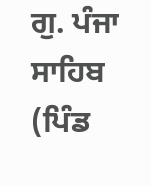ਗੁ. ਪੰਜਾ ਸਾਹਿਬ (ਪਿੰਡ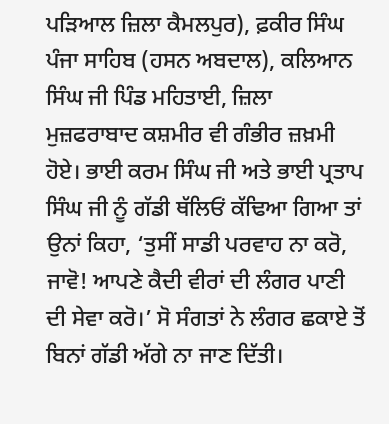ਪੜਿਆਲ ਜ਼ਿਲਾ ਕੈਮਲਪੁਰ), ਫ਼ਕੀਰ ਸਿੰਘ ਪੰਜਾ ਸਾਹਿਬ (ਹਸਨ ਅਬਦਾਲ), ਕਲਿਆਨ ਸਿੰਘ ਜੀ ਪਿੰਡ ਮਹਿਤਾਈ, ਜ਼ਿਲਾ ਮੁਜ਼ਫਰਾਬਾਦ ਕਸ਼ਮੀਰ ਵੀ ਗੰਭੀਰ ਜ਼ਖ਼ਮੀ ਹੋਏ। ਭਾਈ ਕਰਮ ਸਿੰਘ ਜੀ ਅਤੇ ਭਾਈ ਪ੍ਰਤਾਪ ਸਿੰਘ ਜੀ ਨੂੰ ਗੱਡੀ ਥੱਲਿਓਂ ਕੱਢਿਆ ਗਿਆ ਤਾਂ ਉਨਾਂ ਕਿਹਾ, ‘ਤੁਸੀਂ ਸਾਡੀ ਪਰਵਾਹ ਨਾ ਕਰੋ, ਜਾਵੋ! ਆਪਣੇ ਕੈਦੀ ਵੀਰਾਂ ਦੀ ਲੰਗਰ ਪਾਣੀ ਦੀ ਸੇਵਾ ਕਰੋ।’ ਸੋ ਸੰਗਤਾਂ ਨੇ ਲੰਗਰ ਛਕਾਏ ਤੋਂ ਬਿਨਾਂ ਗੱਡੀ ਅੱਗੇ ਨਾ ਜਾਣ ਦਿੱਤੀ।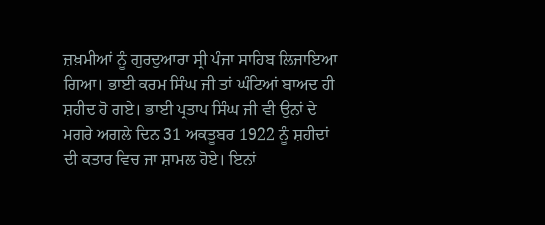ਜ਼ਖ਼ਮੀਆਂ ਨੂੰ ਗੁਰਦੁਆਰਾ ਸ੍ਰੀ ਪੰਜਾ ਸਾਹਿਬ ਲਿਜਾਇਆ ਗਿਆ। ਭਾਈ ਕਰਮ ਸਿੰਘ ਜੀ ਤਾਂ ਘੰਟਿਆਂ ਬਾਅਦ ਹੀ ਸ਼ਹੀਦ ਹੋ ਗਏ। ਭਾਈ ਪ੍ਰਤਾਪ ਸਿੰਘ ਜੀ ਵੀ ਉਨਾਂ ਦੇ ਮਗਰੇ ਅਗਲੇ ਦਿਨ 31 ਅਕਤੂਬਰ 1922 ਨੂੰ ਸ਼ਹੀਦਾਂ ਦੀ ਕਤਾਰ ਵਿਚ ਜਾ ਸ਼ਾਮਲ ਹੋਏ। ਇਨਾਂ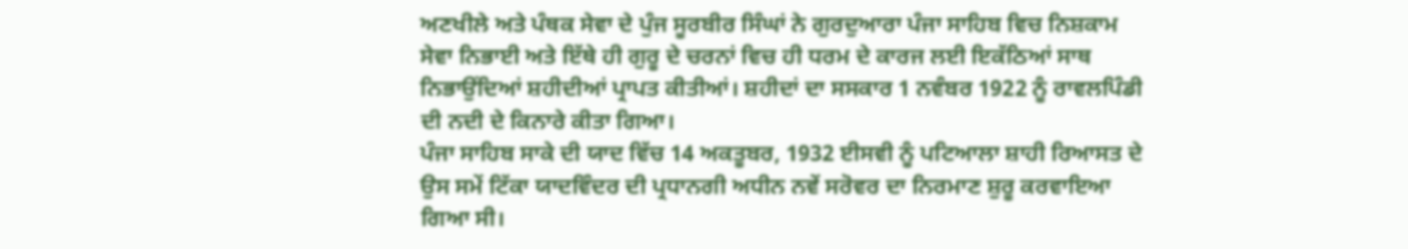ਅਣਖੀਲੇ ਅਤੇ ਪੰਥਕ ਸੇਵਾ ਦੇ ਪੁੰਜ ਸੂਰਬੀਰ ਸਿੰਘਾਂ ਨੇ ਗੁਰਦੁਆਰਾ ਪੰਜਾ ਸਾਹਿਬ ਵਿਚ ਨਿਸ਼ਕਾਮ ਸੇਵਾ ਨਿਭਾਈ ਅਤੇ ਇੱਥੇ ਹੀ ਗੁਰੂ ਦੇ ਚਰਨਾਂ ਵਿਚ ਹੀ ਧਰਮ ਦੇ ਕਾਰਜ ਲਈ ਇਕੱਠਿਆਂ ਸਾਥ ਨਿਭਾਉਂਦਿਆਂ ਸ਼ਹੀਦੀਆਂ ਪ੍ਰਾਪਤ ਕੀਤੀਆਂ। ਸ਼ਹੀਦਾਂ ਦਾ ਸਸਕਾਰ 1 ਨਵੰਬਰ 1922 ਨੂੰ ਰਾਵਲਪਿੰਡੀ ਦੀ ਨਦੀ ਦੇ ਕਿਨਾਰੇ ਕੀਤਾ ਗਿਆ।
ਪੰਜਾ ਸਾਹਿਬ ਸਾਕੇ ਦੀ ਯਾਦ ਵਿੱਚ 14 ਅਕਤੂਬਰ, 1932 ਈਸਵੀ ਨੂੰ ਪਟਿਆਲਾ ਸ਼ਾਹੀ ਰਿਆਸਤ ਦੇ ਉਸ ਸਮੇਂ ਟਿੱਕਾ ਯਾਦਵਿੰਦਰ ਦੀ ਪ੍ਰਧਾਨਗੀ ਅਧੀਨ ਨਵੇਂ ਸਰੋਵਰ ਦਾ ਨਿਰਮਾਣ ਸ਼ੁਰੂ ਕਰਵਾਇਆ ਗਿਆ ਸੀ।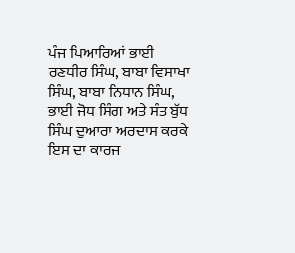ਪੰਜ ਪਿਆਰਿਆਂ ਭਾਈ ਰਣਧੀਰ ਸਿੰਘ, ਬਾਬਾ ਵਿਸਾਖਾ ਸਿੰਘ, ਬਾਬਾ ਨਿਧਾਨ ਸਿੰਘ, ਭਾਈ ਜੋਧ ਸਿੰਗ ਅਤੇ ਸੰਤ ਬੁੱਧ ਸਿੰਘ ਦੁਆਰਾ ਅਰਦਾਸ ਕਰਕੇ ਇਸ ਦਾ ਕਾਰਜ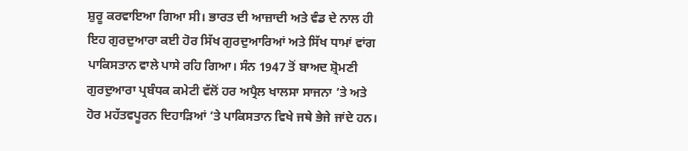ਸ਼ੁਰੂ ਕਰਵਾਇਆ ਗਿਆ ਸੀ। ਭਾਰਤ ਦੀ ਆਜ਼ਾਦੀ ਅਤੇ ਵੰਡ ਦੇ ਨਾਲ ਹੀ ਇਹ ਗੁਰਦੁਆਰਾ ਕਈ ਹੋਰ ਸਿੱਖ ਗੁਰਦੁਆਰਿਆਂ ਅਤੇ ਸਿੱਖ ਧਾਮਾਂ ਵਾਂਗ ਪਾਕਿਸਤਾਨ ਵਾਲੇ ਪਾਸੇ ਰਹਿ ਗਿਆ। ਸੰਨ 1947 ਤੋਂ ਬਾਅਦ ਸ਼੍ਰੋਮਣੀ ਗੁਰਦੁਆਰਾ ਪ੍ਰਬੰਧਕ ਕਮੇਟੀ ਵੱਲੋਂ ਹਰ ਅਪ੍ਰੈਲ ਖਾਲਸਾ ਸਾਜਨਾ ’ਤੇ ਅਤੇ ਹੋਰ ਮਹੱਤਵਪੂਰਨ ਦਿਹਾੜਿਆਂ ’ਤੇ ਪਾਕਿਸਤਾਨ ਵਿਖੇ ਜਥੇ ਭੇਜੇ ਜਾਂਦੇ ਹਨ।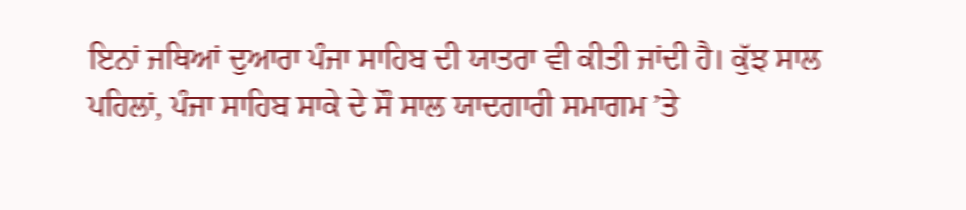ਇਨਾਂ ਜਥਿਆਂ ਦੁਆਰਾ ਪੰਜਾ ਸਾਹਿਬ ਦੀ ਯਾਤਰਾ ਵੀ ਕੀਤੀ ਜਾਂਦੀ ਹੈ। ਕੁੱਝ ਸਾਲ ਪਹਿਲਾਂ, ਪੰਜਾ ਸਾਹਿਬ ਸਾਕੇ ਦੇ ਸੌ ਸਾਲ ਯਾਦਗਾਰੀ ਸਮਾਗਮ ’ਤੇ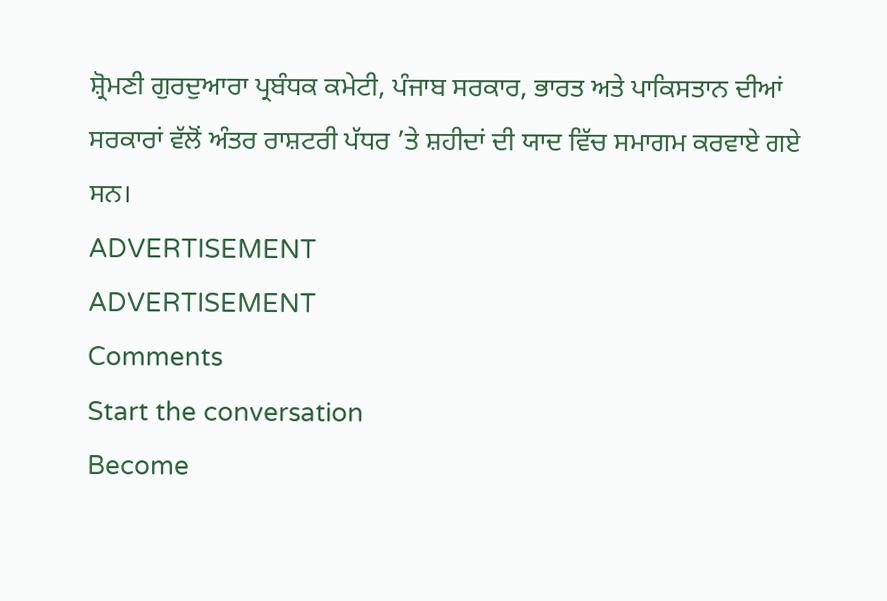ਸ਼੍ਰੋਮਣੀ ਗੁਰਦੁਆਰਾ ਪ੍ਰਬੰਧਕ ਕਮੇਟੀ, ਪੰਜਾਬ ਸਰਕਾਰ, ਭਾਰਤ ਅਤੇ ਪਾਕਿਸਤਾਨ ਦੀਆਂ ਸਰਕਾਰਾਂ ਵੱਲੋਂ ਅੰਤਰ ਰਾਸ਼ਟਰੀ ਪੱਧਰ ’ਤੇ ਸ਼ਹੀਦਾਂ ਦੀ ਯਾਦ ਵਿੱਚ ਸਮਾਗਮ ਕਰਵਾਏ ਗਏ ਸਨ।
ADVERTISEMENT
ADVERTISEMENT
Comments
Start the conversation
Become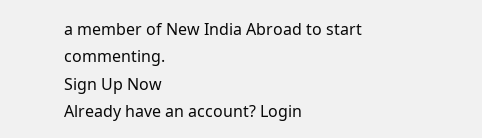a member of New India Abroad to start commenting.
Sign Up Now
Already have an account? Login